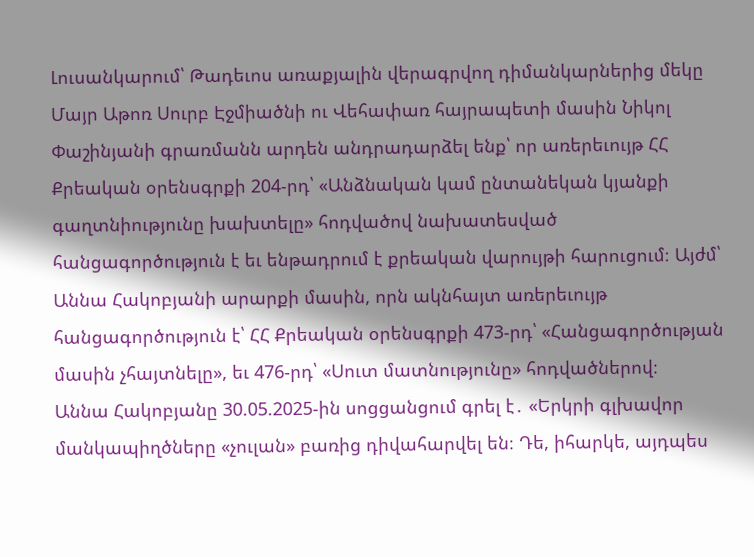Լուսանկարում՝ Թադեւոս առաքյալին վերագրվող դիմանկարներից մեկը
Մայր Աթոռ Սուրբ Էջմիածնի ու Վեհափառ հայրապետի մասին Նիկոլ Փաշինյանի գրառմանն արդեն անդրադարձել ենք՝ որ առերեւույթ ՀՀ Քրեական օրենսգրքի 204-րդ՝ «Անձնական կամ ընտանեկան կյանքի գաղտնիությունը խախտելը» հոդվածով նախատեսված հանցագործություն է եւ ենթադրում է քրեական վարույթի հարուցում։ Այժմ՝ Աննա Հակոբյանի արարքի մասին, որն ակնհայտ առերեւույթ հանցագործություն է՝ ՀՀ Քրեական օրենսգրքի 473-րդ՝ «Հանցագործության մասին չհայտնելը», եւ 476-րդ՝ «Սուտ մատնությունը» հոդվածներով։
Աննա Հակոբյանը 30.05.2025-ին սոցցանցում գրել է․ «Երկրի գլխավոր մանկապիղծները «չուլան» բառից դիվահարվել են։ Դե, իհարկե, այդպես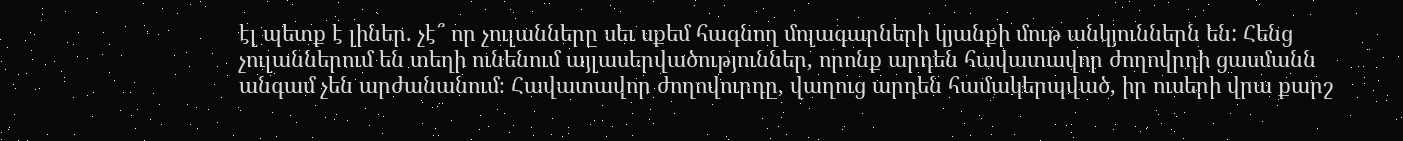էլ պետք է լիներ. չէ՞ որ չուլանները սեւ սքեմ հագնող մոլագարների կյանքի մութ անկյուններն են: Հենց չուլաններում են տեղի ունենում այլասերվածություններ, որոնք արդեն հավատավոր ժողովրդի ցասմանն անգամ չեն արժանանում։ Հավատավոր ժողովուրդը, վաղուց արդեն համակերպված, իր ուսերի վրա քարշ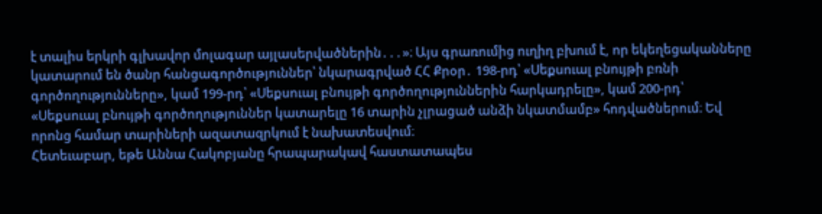է տալիս երկրի գլխավոր մոլագար այլասերվածներին․․․»։ Այս գրառումից ուղիղ բխում է, որ եկեղեցականները կատարում են ծանր հանցագործություններ՝ նկարագրված ՀՀ Քրօր․ 198-րդ՝ «Սեքսուալ բնույթի բռնի գործողությունները», կամ 199-րդ՝ «Սեքսուալ բնույթի գործողություններին հարկադրելը», կամ 200-րդ՝ «Սեքսուալ բնույթի գործողություններ կատարելը 16 տարին չլրացած անձի նկատմամբ» հոդվածներում։ Եվ որոնց համար տարիների ազատազրկում է նախատեսվում։
Հետեւաբար, եթե Աննա Հակոբյանը հրապարակավ հաստատապես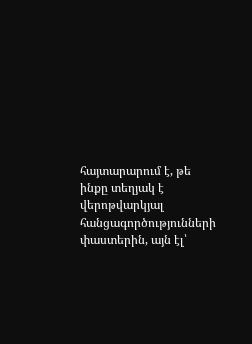հայտարարում է, թե ինքը տեղյակ է վերոթվարկյալ հանցագործությունների փաստերին, այն էլ՝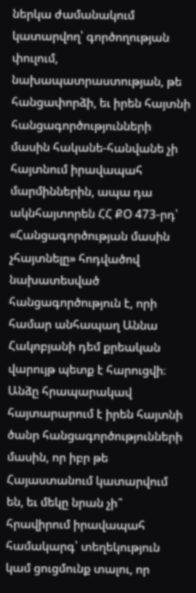ներկա ժամանակում կատարվող՝ գործողության փուլում, նախապատրաստության, թե հանցափորձի, եւ իրեն հայտնի հանցագործությունների մասին հականե-հանվանե չի հայտնում իրավապահ մարմիններին, ապա դա ակնհայտորեն ՀՀ ՔՕ 473-րդ՝ «Հանցագործության մասին չհայտնելը» հոդվածով նախատեսված հանցագործություն է, որի համար անհապաղ Աննա Հակոբյանի դեմ քրեական վարույթ պետք է հարուցվի։ Անձը հրապարակավ հայտարարում է իրեն հայտնի ծանր հանցագործությունների մասին, որ իբր թե Հայաստանում կատարվում են, եւ մեկը նրան չի՞ հրավիրում իրավապահ համակարգ՝ տեղեկություն կամ ցուցմունք տալու, որ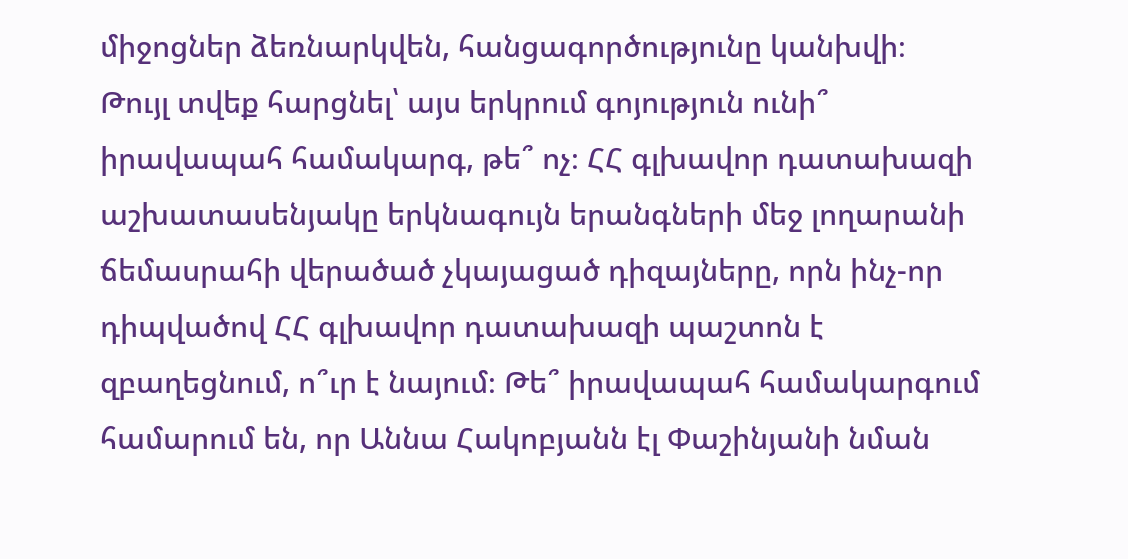միջոցներ ձեռնարկվեն, հանցագործությունը կանխվի։
Թույլ տվեք հարցնել՝ այս երկրում գոյություն ունի՞ իրավապահ համակարգ, թե՞ ոչ։ ՀՀ գլխավոր դատախազի աշխատասենյակը երկնագույն երանգների մեջ լողարանի ճեմասրահի վերածած չկայացած դիզայները, որն ինչ-որ դիպվածով ՀՀ գլխավոր դատախազի պաշտոն է զբաղեցնում, ո՞ւր է նայում։ Թե՞ իրավապահ համակարգում համարում են, որ Աննա Հակոբյանն էլ Փաշինյանի նման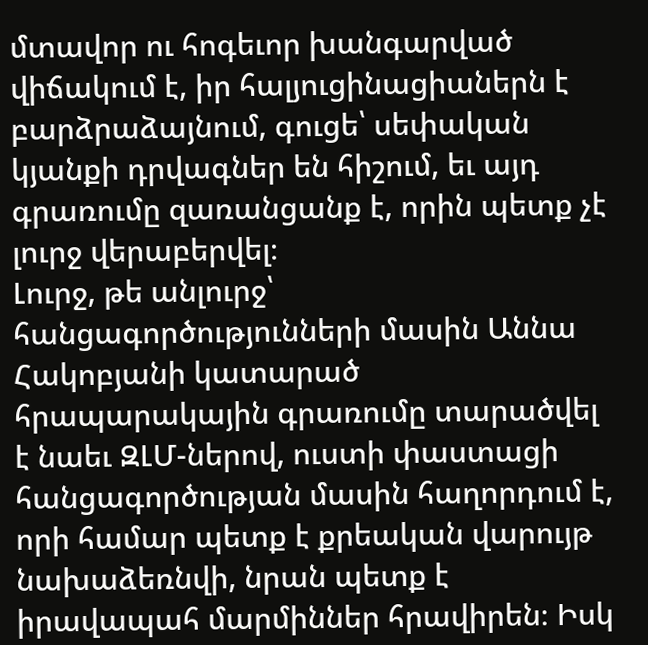մտավոր ու հոգեւոր խանգարված վիճակում է, իր հալյուցինացիաներն է բարձրաձայնում, գուցե՝ սեփական կյանքի դրվագներ են հիշում, եւ այդ գրառումը զառանցանք է, որին պետք չէ լուրջ վերաբերվել։
Լուրջ, թե անլուրջ՝ հանցագործությունների մասին Աննա Հակոբյանի կատարած հրապարակային գրառումը տարածվել է նաեւ ԶԼՄ-ներով, ուստի փաստացի հանցագործության մասին հաղորդում է, որի համար պետք է քրեական վարույթ նախաձեռնվի, նրան պետք է իրավապահ մարմիններ հրավիրեն։ Իսկ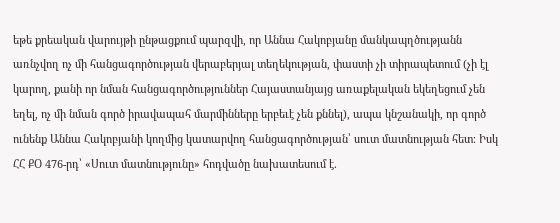եթե քրեական վարույթի ընթացքում պարզվի, որ Աննա Հակոբյանը մանկապղծությանն առնչվող ոչ մի հանցագործության վերաբերյալ տեղեկության, փաստի չի տիրապետում (չի էլ կարող, քանի որ նման հանցագործություններ Հայաստանյայց առաքելական եկեղեցում չեն եղել, ոչ մի նման գործ իրավապահ մարմինները երբեւէ չեն քննել), ապա կնշանակի, որ գործ ունենք Աննա Հակոբյանի կողմից կատարվող հանցագործության՝ սուտ մատնության հետ։ Իսկ ՀՀ ՔՕ 476-րդ՝ «Սուտ մատնությունը» հոդվածը նախատեսում է․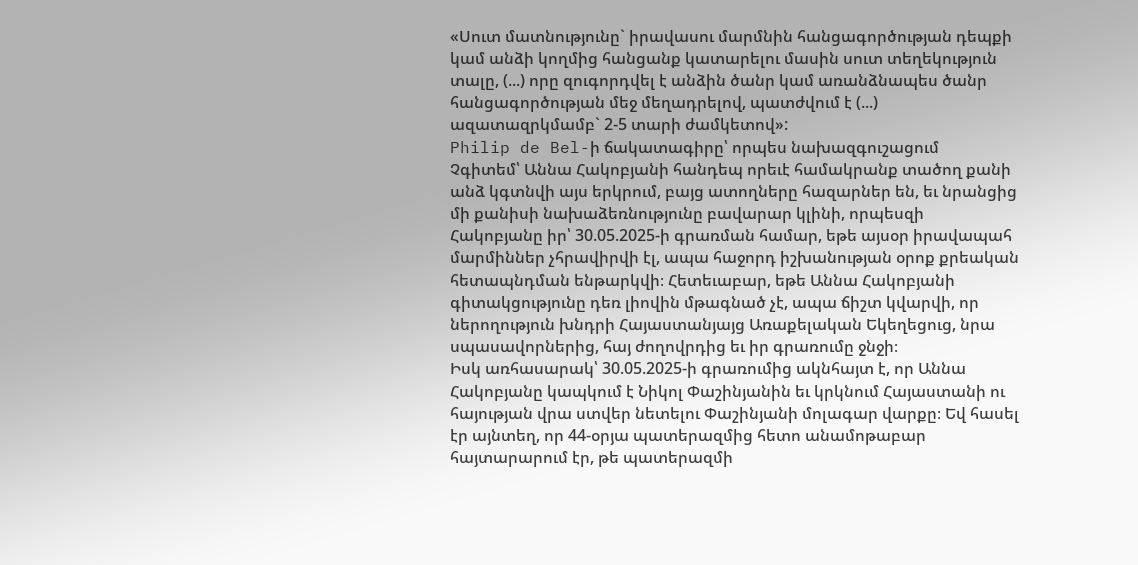«Սուտ մատնությունը` իրավասու մարմնին հանցագործության դեպքի կամ անձի կողմից հանցանք կատարելու մասին սուտ տեղեկություն տալը, (...) որը զուգորդվել է անձին ծանր կամ առանձնապես ծանր հանցագործության մեջ մեղադրելով, պատժվում է (...) ազատազրկմամբ` 2-5 տարի ժամկետով»:
Philip de Bel-ի ճակատագիրը՝ որպես նախազգուշացում
Չգիտեմ՝ Աննա Հակոբյանի հանդեպ որեւէ համակրանք տածող քանի անձ կգտնվի այս երկրում, բայց ատողները հազարներ են, եւ նրանցից մի քանիսի նախաձեռնությունը բավարար կլինի, որպեսզի Հակոբյանը իր՝ 30.05.2025-ի գրառման համար, եթե այսօր իրավապահ մարմիններ չհրավիրվի էլ, ապա հաջորդ իշխանության օրոք քրեական հետապնդման ենթարկվի։ Հետեւաբար, եթե Աննա Հակոբյանի գիտակցությունը դեռ լիովին մթագնած չէ, ապա ճիշտ կվարվի, որ ներողություն խնդրի Հայաստանյայց Առաքելական Եկեղեցուց, նրա սպասավորներից, հայ ժողովրդից եւ իր գրառումը ջնջի։
Իսկ առհասարակ՝ 30.05.2025-ի գրառումից ակնհայտ է, որ Աննա Հակոբյանը կապկում է Նիկոլ Փաշինյանին եւ կրկնում Հայաստանի ու հայության վրա ստվեր նետելու Փաշինյանի մոլագար վարքը։ Եվ հասել էր այնտեղ, որ 44-օրյա պատերազմից հետո անամոթաբար հայտարարում էր, թե պատերազմի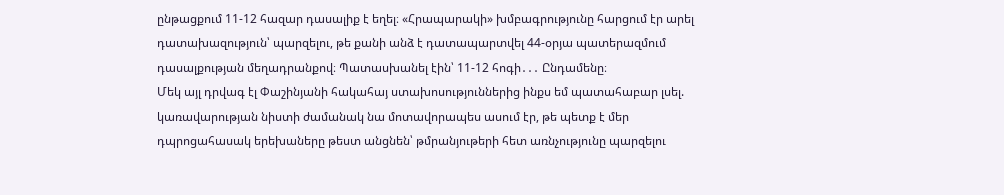ընթացքում 11-12 հազար դասալիք է եղել։ «Հրապարակի» խմբագրությունը հարցում էր արել դատախազություն՝ պարզելու, թե քանի անձ է դատապարտվել 44-օրյա պատերազմում դասալքության մեղադրանքով։ Պատասխանել էին՝ 11-12 հոգի․․․ Ընդամենը։
Մեկ այլ դրվագ էլ Փաշինյանի հակահայ ստախոսություններից ինքս եմ պատահաբար լսել. կառավարության նիստի ժամանակ նա մոտավորապես ասում էր, թե պետք է մեր դպրոցահասակ երեխաները թեստ անցնեն՝ թմրանյութերի հետ առնչությունը պարզելու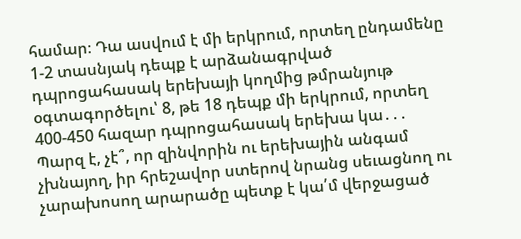համար։ Դա ասվում է մի երկրում, որտեղ ընդամենը 1-2 տասնյակ դեպք է արձանագրված դպրոցահասակ երեխայի կողմից թմրանյութ օգտագործելու՝ 8, թե 18 դեպք մի երկրում, որտեղ 400-450 հազար դպրոցահասակ երեխա կա․․․
Պարզ է, չէ՞, որ զինվորին ու երեխային անգամ չխնայող, իր հրեշավոր ստերով նրանց սեւացնող ու չարախոսող արարածը պետք է կա՛մ վերջացած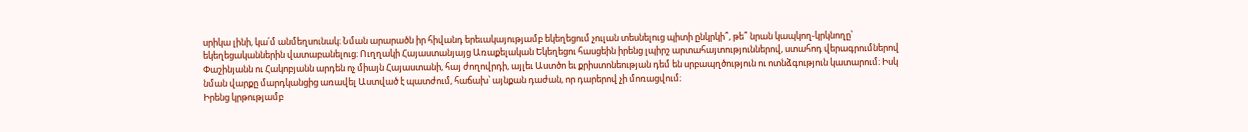սրիկա լինի, կա՛մ անմեղսունակ։ Նման արարածն իր հիվանդ երեւակայությամբ եկեղեցում չուլան տեսնելուց պիտի ընկրկի՞, թե՞ նրան կապկող-կրկնողը՝ եկեղեցականներին վատաբանելուց։ Ուղղակի Հայաստանյայց Առաքելական Եկեղեցու հասցեին իրենց լպիրշ արտահայտություններով, ստահոդ վերագրումներով Փաշինյանն ու Հակոբյանն արդեն ոչ միայն Հայաստանի, հայ ժողովրդի, այլեւ Աստծո եւ քրիստոնեության դեմ են սրբապղծություն ու ոտնձգություն կատարում։ Իսկ նման վարքը մարդկանցից առավել Աստված է պատժում, հաճախ՝ այնքան դաժան, որ դարերով չի մոռացվում։
Իրենց կրթությամբ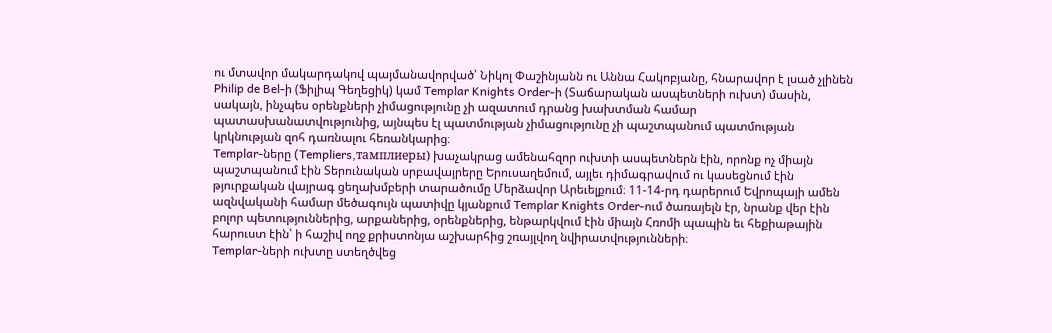ու մտավոր մակարդակով պայմանավորված՝ Նիկոլ Փաշինյանն ու Աննա Հակոբյանը, հնարավոր է լսած չլինեն Philip de Bel-ի (Ֆիլիպ Գեղեցիկ) կամ Templar Knights Order-ի (Տաճարական ասպետների ուխտ) մասին, սակայն, ինչպես օրենքների չիմացությունը չի ազատում դրանց խախտման համար պատասխանատվությունից, այնպես էլ պատմության չիմացությունը չի պաշտպանում պատմության կրկնության զոհ դառնալու հեռանկարից։
Templar-ները (Templiers,тамплиеры) խաչակրաց ամենահզոր ուխտի ասպետներն էին, որոնք ոչ միայն պաշտպանում էին Տերունական սրբավայրերը Երուսաղեմում, այլեւ դիմագրավում ու կասեցնում էին թյուրքական վայրագ ցեղախմբերի տարածումը Մերձավոր Արեւելքում։ 11-14-րդ դարերում Եվրոպայի ամեն ազնվականի համար մեծագույն պատիվը կյանքում Templar Knights Order-ում ծառայելն էր, նրանք վեր էին բոլոր պետություններից, արքաներից, օրենքներից, ենթարկվում էին միայն Հռոմի պապին եւ հեքիաթային հարուստ էին՝ ի հաշիվ ողջ քրիստոնյա աշխարհից շռայլվող նվիրատվությունների։
Templar-ների ուխտը ստեղծվեց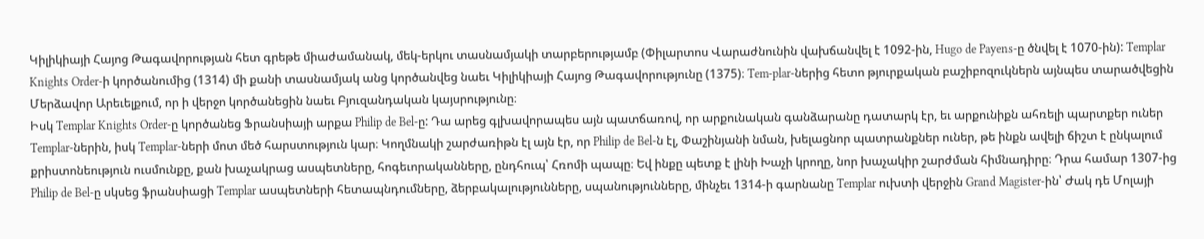Կիլիկիայի Հայոց Թագավորության հետ գրեթե միաժամանակ, մեկ-երկու տասնամյակի տարբերությամբ (Փիլարտոս Վարաժնունին վախճանվել է 1092-ին, Hugo de Payens-ը ծնվել է 1070-ին): Templar Knights Order-ի կործանումից (1314) մի քանի տասնամյակ անց կործանվեց նաեւ Կիլիկիայի Հայոց Թագավորությունը (1375)։ Tem-plar-ներից հետո թյուրքական բաշիբոզուկներն այնպես տարածվեցին Մերձավոր Արեւելքում, որ ի վերջո կործանեցին նաեւ Բյուզանդական կայսրությունը։
Իսկ Templar Knights Order-ը կործանեց Ֆրանսիայի արքա Philip de Bel-ը: Դա արեց գլխավորապես այն պատճառով, որ արքունական գանձարանը դատարկ էր, եւ արքունիքն ահռելի պարտքեր ուներ Templar-ներին, իսկ Templar-ների մոտ մեծ հարստություն կար։ Կողմնակի շարժառիթն էլ այն էր, որ Philip de Bel-ն էլ, Փաշինյանի նման, խելացնոր պատրանքներ ուներ, թե ինքն ավելի ճիշտ է ընկալում քրիստոնեություն ուսմունքը, քան խաչակրաց ասպետները, հոգեւորականները, ընդհուպ՝ Հռոմի պապը։ Եվ ինքը պետք է լինի Խաչի կրողը, նոր խաչակիր շարժման հիմնադիրը։ Դրա համար 1307-ից Philip de Bel-ը սկսեց ֆրանսիացի Templar ասպետների հետապնդումները, ձերբակալությունները, սպանությունները, մինչեւ 1314-ի գարնանը Templar ուխտի վերջին Grand Magister-ին՝ Ժակ դե Մոլայի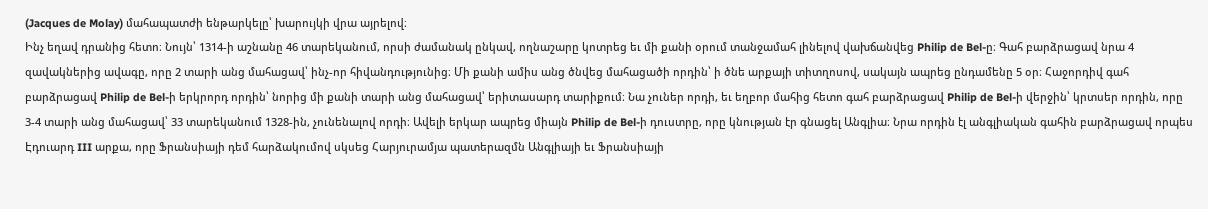(Jacques de Molay) մահապատժի ենթարկելը՝ խարույկի վրա այրելով։
Ինչ եղավ դրանից հետո։ Նույն՝ 1314-ի աշնանը 46 տարեկանում, որսի ժամանակ ընկավ, ողնաշարը կոտրեց եւ մի քանի օրում տանջամահ լինելով վախճանվեց Philip de Bel-ը։ Գահ բարձրացավ նրա 4 զավակներից ավագը, որը 2 տարի անց մահացավ՝ ինչ-որ հիվանդությունից։ Մի քանի ամիս անց ծնվեց մահացածի որդին՝ ի ծնե արքայի տիտղոսով, սակայն ապրեց ընդամենը 5 օր։ Հաջորդիվ գահ բարձրացավ Philip de Bel-ի երկրորդ որդին՝ նորից մի քանի տարի անց մահացավ՝ երիտասարդ տարիքում։ Նա չուներ որդի, եւ եղբոր մահից հետո գահ բարձրացավ Philip de Bel-ի վերջին՝ կրտսեր որդին, որը 3-4 տարի անց մահացավ՝ 33 տարեկանում 1328-ին, չունենալով որդի։ Ավելի երկար ապրեց միայն Philip de Bel-ի դուստրը, որը կնության էր գնացել Անգլիա։ Նրա որդին էլ անգլիական գահին բարձրացավ որպես Էդուարդ III արքա, որը Ֆրանսիայի դեմ հարձակումով սկսեց Հարյուրամյա պատերազմն Անգլիայի եւ Ֆրանսիայի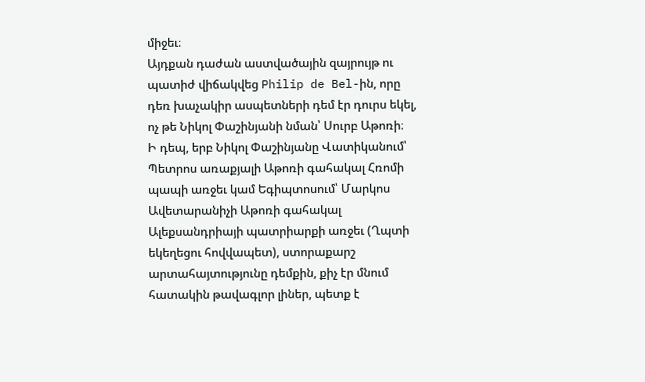միջեւ։
Այդքան դաժան աստվածային զայրույթ ու պատիժ վիճակվեց Philip de Bel-ին, որը դեռ խաչակիր ասպետների դեմ էր դուրս եկել, ոչ թե Նիկոլ Փաշինյանի նման՝ Սուրբ Աթոռի։
Ի դեպ, երբ Նիկոլ Փաշինյանը Վատիկանում՝ Պետրոս առաքյալի Աթոռի գահակալ Հռոմի պապի առջեւ կամ Եգիպտոսում՝ Մարկոս Ավետարանիչի Աթոռի գահակալ Ալեքսանդրիայի պատրիարքի առջեւ (Ղպտի եկեղեցու հովվապետ), ստորաքարշ արտահայտությունը դեմքին, քիչ էր մնում հատակին թավագլոր լիներ, պետք է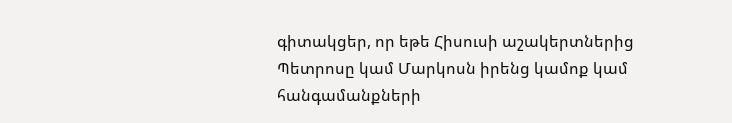գիտակցեր, որ եթե Հիսուսի աշակերտներից Պետրոսը կամ Մարկոսն իրենց կամոք կամ հանգամանքների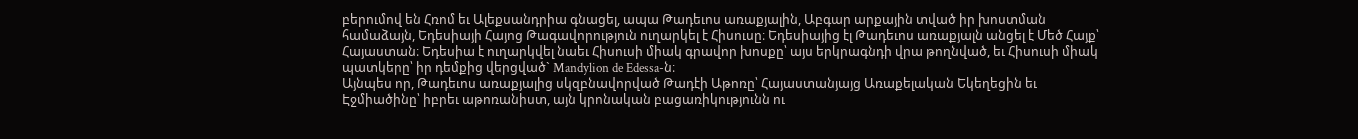բերումով են Հռոմ եւ Ալեքսանդրիա գնացել, ապա Թադեւոս առաքյալին, Աբգար արքային տված իր խոստման համաձայն, Եդեսիայի Հայոց Թագավորություն ուղարկել է Հիսուսը։ Եդեսիայից էլ Թադեւոս առաքյալն անցել է Մեծ Հայք՝ Հայաստան։ Եդեսիա է ուղարկվել նաեւ Հիսուսի միակ գրավոր խոսքը՝ այս երկրագնդի վրա թողնված, եւ Հիսուսի միակ պատկերը՝ իր դեմքից վերցված` Mandylion de Edessa-ն։
Այնպես որ, Թադեւոս առաքյալից սկզբնավորված Թադէի Աթոռը՝ Հայաստանյայց Առաքելական Եկեղեցին եւ Էջմիածինը՝ իբրեւ աթոռանիստ, այն կրոնական բացառիկությունն ու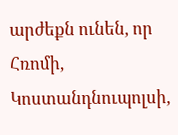արժեքն ունեն, որ Հռոմի, Կոստանդնուպոլսի,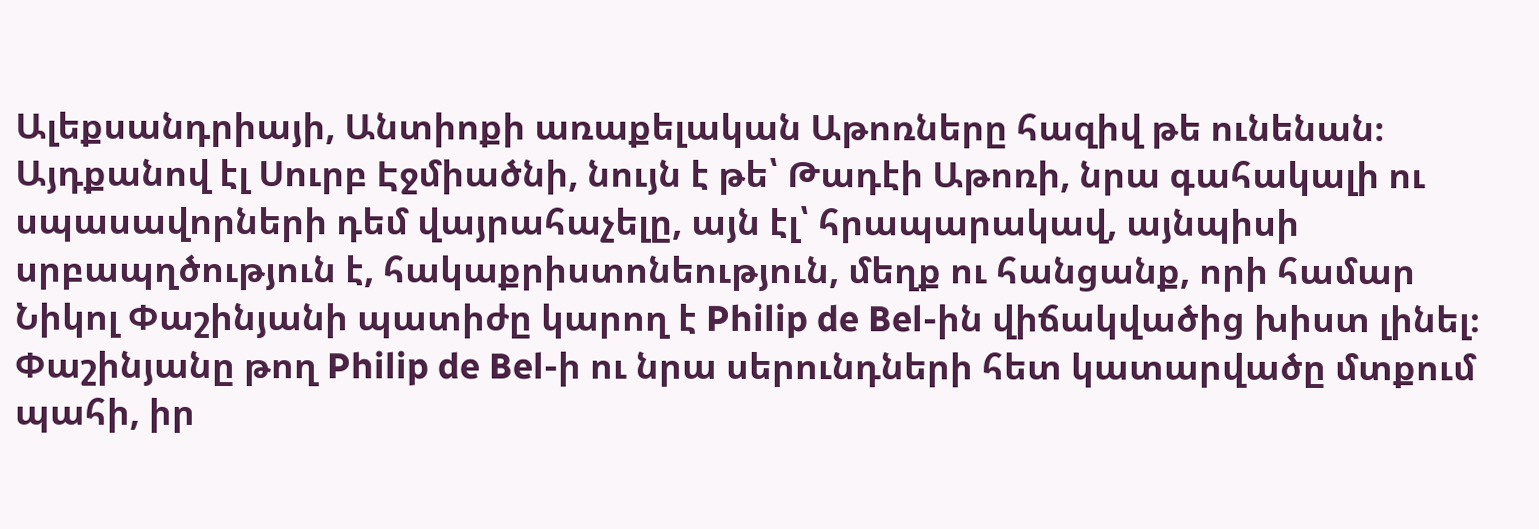Ալեքսանդրիայի, Անտիոքի առաքելական Աթոռները հազիվ թե ունենան։ Այդքանով էլ Սուրբ Էջմիածնի, նույն է թե՝ Թադէի Աթոռի, նրա գահակալի ու սպասավորների դեմ վայրահաչելը, այն էլ՝ հրապարակավ, այնպիսի սրբապղծություն է, հակաքրիստոնեություն, մեղք ու հանցանք, որի համար Նիկոլ Փաշինյանի պատիժը կարող է Philip de Bel-ին վիճակվածից խիստ լինել։
Փաշինյանը թող Philip de Bel-ի ու նրա սերունդների հետ կատարվածը մտքում պահի, իր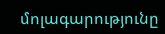մոլագարությունը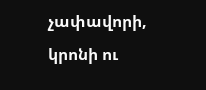չափավորի, կրոնի ու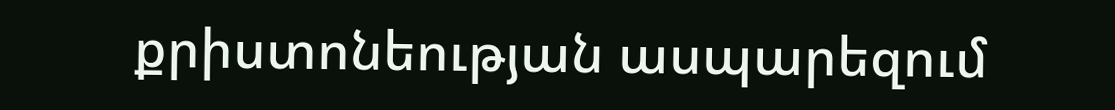քրիստոնեության ասպարեզում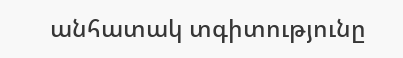անհատակ տգիտությունը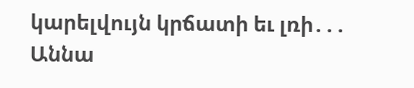կարելվույն կրճատի եւ լռի․․․ Աննա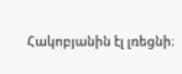Հակոբյանին էլ լռեցնի։